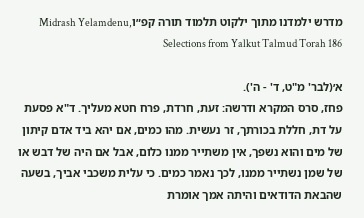מדרש ילמדנו מתוך ילקוט תלמוד תורה קפ״וMidrash Yelamdenu, Selections from Yalkut Talmud Torah 186

א׳(לבר' מ"ט, ד' - ה').
פחז, סרס המקרא ודרשה: זעת, חרדת, פרח חטא מעליך. ד"א פסעת על דת, חללת בכורתך, זר נעשית. מהו כמים, אם יהא ביד אדם קיתון של מים והוא נשפך, אין משתייר ממנו כלום, אבל אם היה של דבש או של שמן נשתייר ממנו, לכך נאמר כמים. כי עלית משכבי אביך, בשעה שהבאת הדודאים והיתה אמך אומרת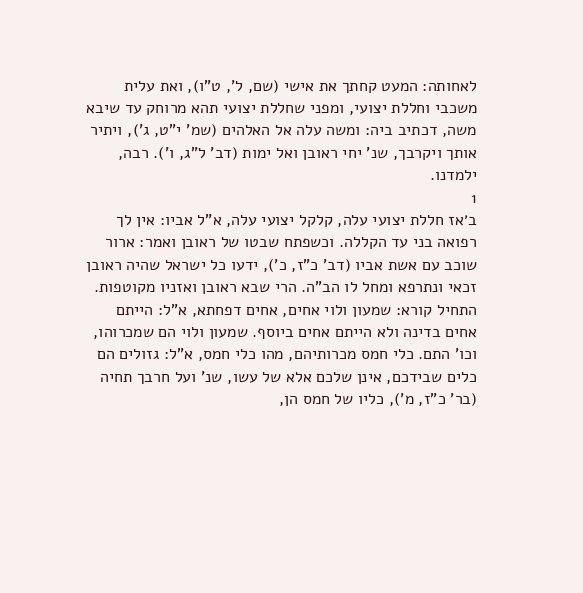לאחותה: המעט קחתך את אישי (שם, ל', ט"ו), ואת עלית משכבי וחללת יצועי, ומפני שחללת יצועי תהא מרוחק עד שיבא משה, דכתיב ביה: ומשה עלה אל האלהים (שמ' י"ט, ג'), ויתיר אותך ויקרבך, שנ' יחי ראובן ואל ימות (דב' ל"ג, ו'). רבה, ילמדנו.
1
ב׳אז חללת יצועי עלה, קלקל יצועי עלה, א"ל אביו: אין לך רפואה בני עד הקללה. וכשפתח שבטו של ראובן ואמר: ארור שוכב עם אשת אביו (דב' כ"ז, כ'), ידעו כל ישראל שהיה ראובן זכאי ונתרפא ומחל לו הב"ה. הרי שבא ראובן ואזניו מקוטפות. התחיל קורא: שמעון ולוי אחים, אחים דפחתא, א"ל: הייתם אחים בדינה ולא הייתם אחים ביוסף. שמעון ולוי הם שמכרוהו, וכו' התם. כלי חמס מכרותיהם, מהו כלי חמס, א"ל: גזולים הם כלים שבידכם, אינן שלכם אלא של עשו, שנ' ועל חרבך תחיה (בר' כ"ז, מ'), כליו של חמס הן,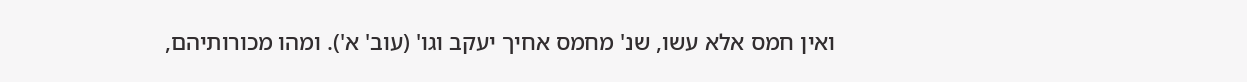ואין חמס אלא עשו, שנ' מחמס אחיך יעקב וגו' (עוב' א'). ומהו מכורותיהם,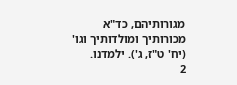מגורותיהם, כד"א מכורותיך ומולדותיך וגו' (יח' ט"ז, ג'). ילמדנו.
2